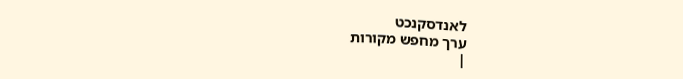לאנדסקנכט
ערך מחפש מקורות
|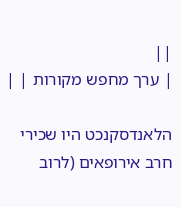||
| ערך מחפש מקורות | |

הלאנדסקנכט היו שכירי חרב אירופאים (לרוב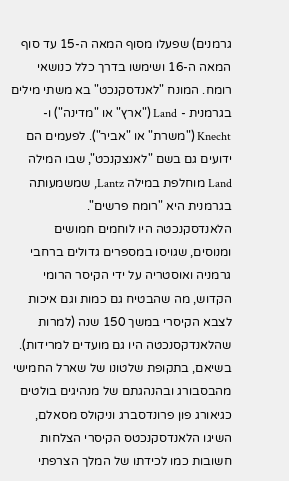גרמנים) שפעלו מסוף המאה ה-15 עד סוף המאה ה-16 ושימשו בדרך כלל כנושאי רומח. המונח "לאנדסקנכט" בא משתי מילים בגרמנית - Land ("ארץ" או "מדינה") ו-Knecht ("משרת" או "אביר"). לפעמים הם ידועים גם בשם "לאנצקנכט", שבו המילה Land מוחלפת במילה Lantz, שמשמעותה בגרמנית היא "רומח פרשים".
הלאנדסקנכטה היו לוחמים חמושים ומנוסים, שגויסו במספרים גדולים ברחבי גרמניה ואוסטריה על ידי הקיסר הרומי הקדוש, מה שהבטיח גם כמות וגם איכות לצבא הקיסרי במשך 150 שנה (למרות שהלאנדקסנכטה היו גם מועדים למרידות). בשיאם, בתקופת שלטונו של שארל החמישי מהבסבורג ובהנהגתם של מנהיגים בולטים כגיאורג פון פרונדסברג וניקולס מסאלם, השיגו הלאנדסקנכטס הקיסרי הצלחות חשובות כמו לכידתו של המלך הצרפתי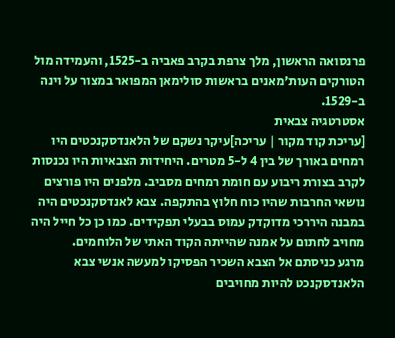פרנסואה הראשון, מלך צרפת בקרב פאביה ב-1525, והעמידה מול הטורקים העות'מאנים בראשות סולימאן המפואר במצור על וינה ב-1529.
אסטרטגיה צבאית
[עריכת קוד מקור | עריכה]עיקר נשקם של הלאנדסקנכטים היו רמחים באורך של בין 4 ל-5 מטרים. היחידות הצבאיות היו נכנסות לקרב בצורת ריבוע עם חומת רמחים מסביב. מלפנים היו פורצים נושאי החרבות שהיו כוח חלוץ בהתקפה. צבא לאנדסקנכטים היה במבנה היררכי מדוקדק עמוס בבעלי תפקידים. כמו כן כל חייל היה מחויב לחתום על אמנה שהייתה הקוד האתי של הלוחמים.
מרגע כניסתם אל הצבא השכיר הפסיקו למעשה אנשי צבא הלאנדסקנכט להיות מחויבים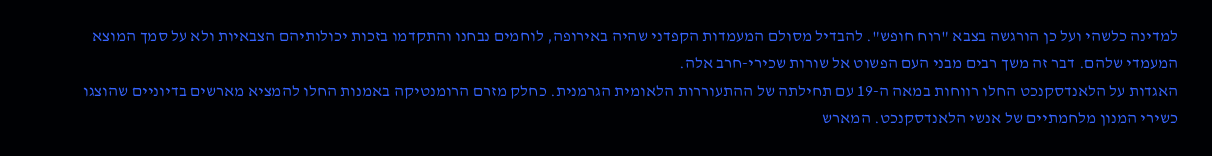למדינה כלשהי ועל כן הורגשה בצבא "רוח חופש". להבדיל מסולם המעמדות הקפדני שהיה באירופה, לוחמים נבחנו והתקדמו בזכות יכולותיהם הצבאיות ולא על סמך המוצא המעמדי שלהם. דבר זה משך רבים מבני העם הפשוט אל שורות שכירי-חרב אלה.
האגדות על הלאנדסקנכט החלו רווחות במאה ה-19 עם תחילתה של ההתעוררות הלאומית הגרמנית. כחלק מזרם הרומנטיקה באמנות החלו להמציא מארשים בדיוניים שהוצגו כשירי המנון מלחמתיים של אנשי הלאנדסקנכט. המארש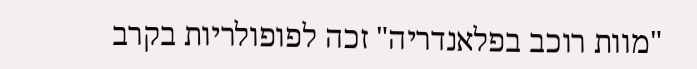"מוות רוכב בפלאנדריה" זכה לפופולריות בקרב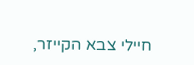חיילי צבא הקייזר,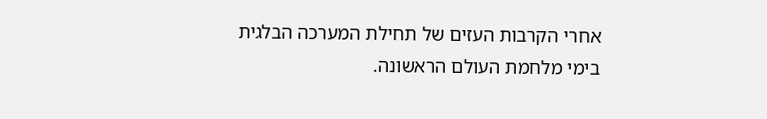אחרי הקרבות העזים של תחילת המערכה הבלגית בימי מלחמת העולם הראשונה.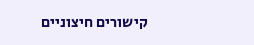קישורים חיצוניים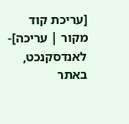[עריכת קוד מקור | עריכה]- לאנדסקנכט, באתר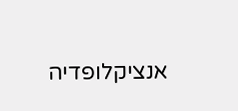אנציקלופדיה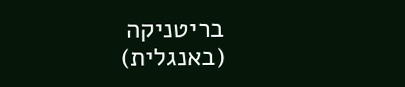בריטניקה (באנגלית)